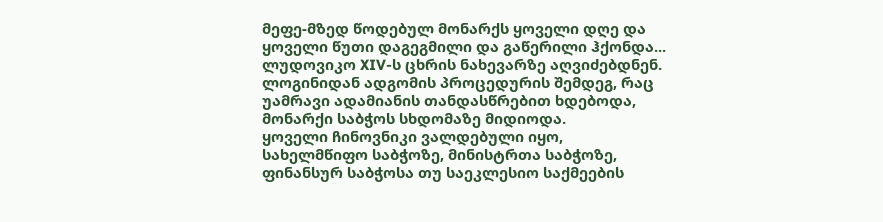მეფე-მზედ წოდებულ მონარქს ყოველი დღე და ყოველი წუთი დაგეგმილი და გაწერილი ჰქონდა...
ლუდოვიკო XIV-ს ცხრის ნახევარზე აღვიძებდნენ.
ლოგინიდან ადგომის პროცედურის შემდეგ, რაც უამრავი ადამიანის თანდასწრებით ხდებოდა, მონარქი საბჭოს სხდომაზე მიდიოდა.
ყოველი ჩინოვნიკი ვალდებული იყო, სახელმწიფო საბჭოზე, მინისტრთა საბჭოზე, ფინანსურ საბჭოსა თუ საეკლესიო საქმეების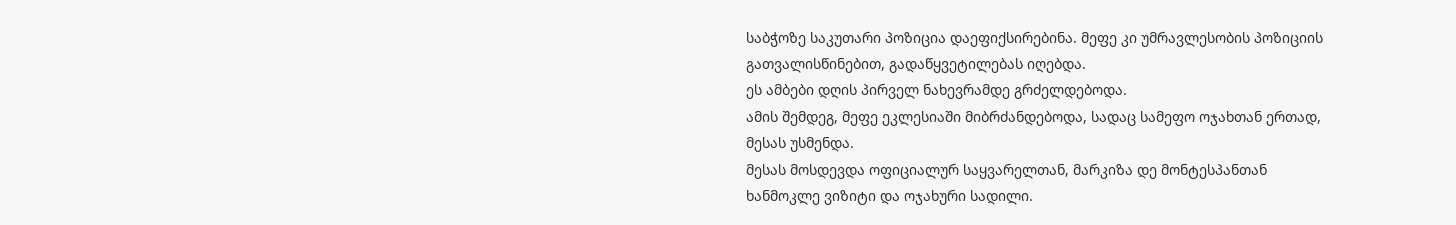საბჭოზე საკუთარი პოზიცია დაეფიქსირებინა. მეფე კი უმრავლესობის პოზიციის გათვალისწინებით, გადაწყვეტილებას იღებდა.
ეს ამბები დღის პირველ ნახევრამდე გრძელდებოდა.
ამის შემდეგ, მეფე ეკლესიაში მიბრძანდებოდა, სადაც სამეფო ოჯახთან ერთად, მესას უსმენდა.
მესას მოსდევდა ოფიციალურ საყვარელთან, მარკიზა დე მონტესპანთან ხანმოკლე ვიზიტი და ოჯახური სადილი.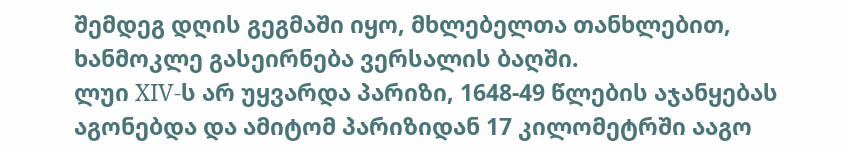შემდეგ დღის გეგმაში იყო, მხლებელთა თანხლებით, ხანმოკლე გასეირნება ვერსალის ბაღში.
ლუი XIV-ს არ უყვარდა პარიზი, 1648-49 წლების აჯანყებას აგონებდა და ამიტომ პარიზიდან 17 კილომეტრში ააგო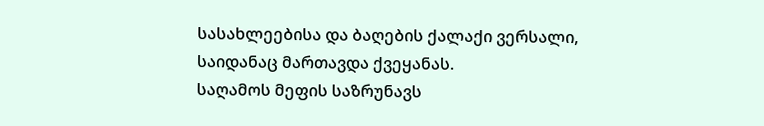სასახლეებისა და ბაღების ქალაქი ვერსალი, საიდანაც მართავდა ქვეყანას.
საღამოს მეფის საზრუნავს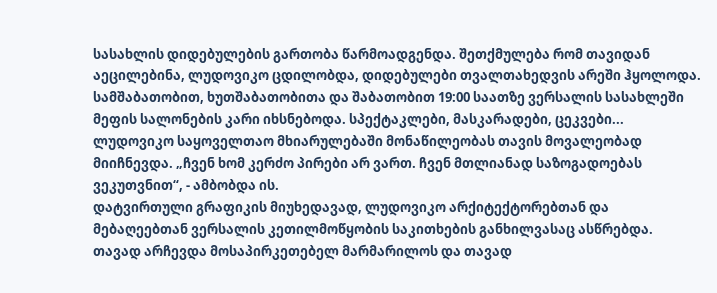სასახლის დიდებულების გართობა წარმოადგენდა. შეთქმულება რომ თავიდან აეცილებინა, ლუდოვიკო ცდილობდა, დიდებულები თვალთახედვის არეში ჰყოლოდა.
სამშაბათობით, ხუთშაბათობითა და შაბათობით 19:00 საათზე ვერსალის სასახლეში მეფის სალონების კარი იხსნებოდა. სპექტაკლები, მასკარადები, ცეკვები...
ლუდოვიკო საყოველთაო მხიარულებაში მონაწილეობას თავის მოვალეობად მიიჩნევდა. „ჩვენ ხომ კერძო პირები არ ვართ. ჩვენ მთლიანად საზოგადოებას ვეკუთვნით“, - ამბობდა ის.
დატვირთული გრაფიკის მიუხედავად, ლუდოვიკო არქიტექტორებთან და მებაღეებთან ვერსალის კეთილმოწყობის საკითხების განხილვასაც ასწრებდა. თავად არჩევდა მოსაპირკეთებელ მარმარილოს და თავად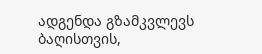ადგენდა გზამკვლევს ბაღისთვის,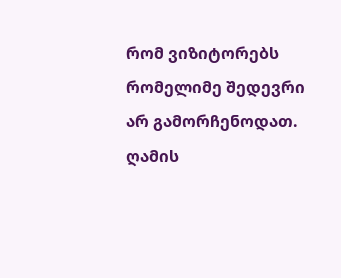რომ ვიზიტორებს რომელიმე შედევრი არ გამორჩენოდათ.
ღამის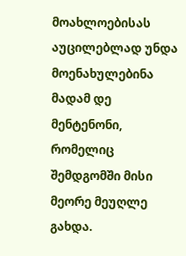მოახლოებისას აუცილებლად უნდა მოენახულებინა მადამ დე მენტენონი, რომელიც შემდგომში მისი მეორე მეუღლე გახდა.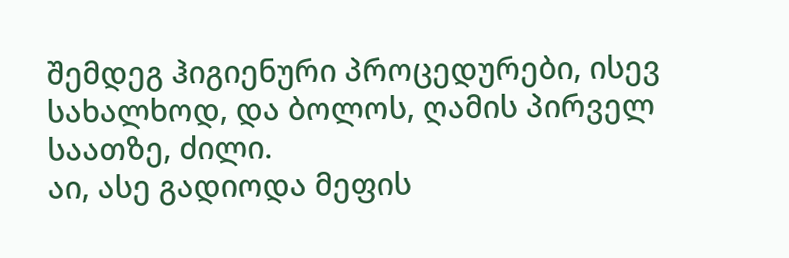შემდეგ ჰიგიენური პროცედურები, ისევ სახალხოდ, და ბოლოს, ღამის პირველ საათზე, ძილი.
აი, ასე გადიოდა მეფის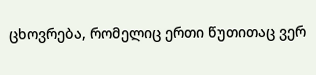ცხოვრება, რომელიც ერთი წუთითაც ვერ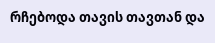რჩებოდა თავის თავთან და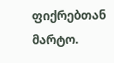ფიქრებთან მარტო.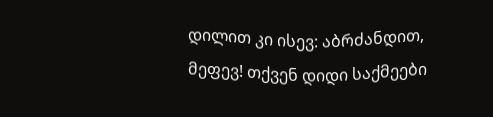დილით კი ისევ: აბრძანდით, მეფევ! თქვენ დიდი საქმეები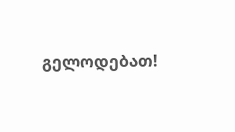გელოდებათ!